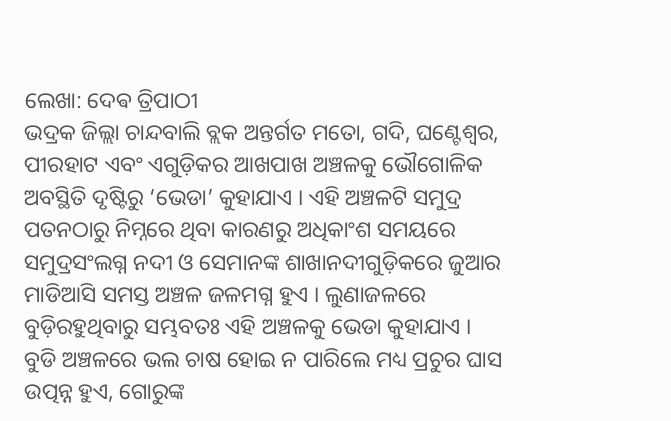ଲେଖା: ଦେଵ ତ୍ରିପାଠୀ
ଭଦ୍ରକ ଜିଲ୍ଲା ଚାନ୍ଦବାଲି ବ୍ଲକ ଅନ୍ତର୍ଗତ ମତୋ, ଗଦି, ଘଣ୍ଟେଶ୍ୱର, ପୀରହାଟ ଏବଂ ଏଗୁଡ଼ିକର ଆଖପାଖ ଅଞ୍ଚଳକୁ ଭୌଗୋଳିକ ଅବସ୍ଥିତି ଦୃଷ୍ଟିରୁ ‘ଭେଡା’ କୁହାଯାଏ । ଏହି ଅଞ୍ଚଳଟି ସମୁଦ୍ର ପତନଠାରୁ ନିମ୍ନରେ ଥିବା କାରଣରୁ ଅଧିକାଂଶ ସମୟରେ ସମୁଦ୍ରସଂଲଗ୍ନ ନଦୀ ଓ ସେମାନଙ୍କ ଶାଖାନଦୀଗୁଡ଼ିକରେ ଜୁଆର ମାଡିଆସି ସମସ୍ତ ଅଞ୍ଚଳ ଜଳମଗ୍ନ ହୁଏ । ଲୁଣାଜଳରେ ବୁଡ଼ିରହୁଥିବାରୁ ସମ୍ଭବତଃ ଏହି ଅଞ୍ଚଳକୁ ଭେଡା କୁହାଯାଏ ।
ବୁଡି ଅଞ୍ଚଳରେ ଭଲ ଚାଷ ହୋଇ ନ ପାରିଲେ ମଧ୍ୟ ପ୍ରଚୁର ଘାସ ଉତ୍ପନ୍ନ ହୁଏ, ଗୋରୁଙ୍କ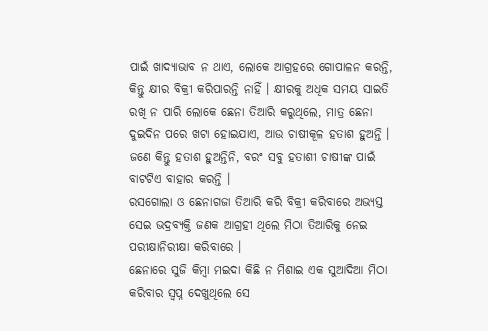ପାଇଁ ଖାଦ୍ୟାଭାବ ନ ଥାଏ, ଲୋକେ ଆଗ୍ରହରେ ଗୋପାଳନ କରନ୍ତି, କିନ୍ତୁ କ୍ଷୀର ବିକ୍ରୀ କରିପାରନ୍ତି ନାହିଁ । କ୍ଷୀରକୁ ଅଧିକ ସମୟ ସାଇତି ରଖି ନ ପାରି ଲୋକେ ଛେନା ତିଆରି କରୁଥିଲେ, ମାତ୍ର ଛେନା ଦୁଇଦିନ ପରେ ଖଟା ହୋଇଯାଏ, ଆଉ ଚାଷୀକୂଳ ହତାଶ ହୁଅନ୍ତି ।
ଜଣେ କିନ୍ତୁ ହତାଶ ହୁଅନ୍ତିନି, ବରଂ ସବୁ ହତାଶୀ ଚାଷୀଙ୍କ ପାଇଁ ବାଟଟିଏ ବାହାର କରନ୍ତି ।
ରସଗୋଲା ଓ ଛେନାଗଜା ତିଆରି କରି ବିକ୍ରୀ କରିବାରେ ଅଭ୍ୟସ୍ତ ସେଇ ଭଦ୍ରବ୍ୟକ୍ତି ଜଣକ ଆଗ୍ରହୀ ଥିଲେ ମିଠା ତିଆରିକୁ ନେଇ ପରୀକ୍ଷାନିରୀକ୍ଷା କରିବାରେ ।
ଛେନାରେ ସୁଜି କିମ୍ବା ମଇଦା କିଛି ନ ମିଶାଇ ଏକ ସୁଆଦିଆ ମିଠା କରିବାର ସ୍ବପ୍ନ ଦେଖୁଥିଲେ ସେ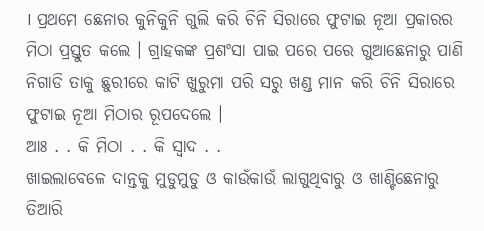। ପ୍ରଥମେ ଛେନାର କୁନିକୁନି ଗୁଲି କରି ଚିନି ସିରାରେ ଫୁଟାଇ ନୂଆ ପ୍ରକାରର ମିଠା ପ୍ରସ୍ତୁତ କଲେ । ଗ୍ରାହକଙ୍କ ପ୍ରଶଂସା ପାଇ ପରେ ପରେ ଗୁଆଛେନାରୁ ପାଣି ନିଗାଡି ତାକୁ ଛୁରୀରେ କାଟି ଖୁରୁମା ପରି ସରୁ ଖଣ୍ଡ ମାନ କରି ଚିନି ସିରାରେ ଫୁଟାଇ ନୂଆ ମିଠାର ରୂପଦେଲେ ।
ଆଃ . . କି ମିଠା . . କି ସ୍ବାଦ . .
ଖାଇଲାବେଳେ ଦାନ୍ତକୁ ମୁଡୁମୁଡୁ ଓ କାଉଁକାଉଁ ଲାଗୁଥିବାରୁ ଓ ଖାଣ୍ଟିଛେନାରୁ ତିଆରି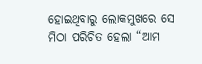ହୋଇଥିବାରୁ ଲୋକମୁଖରେ ସେ ମିଠା ପରିଚିତ ହେଲା “ଆମ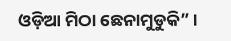ଓଡ଼ିଆ ମିଠା ଛେନାମୁଡୁକି” ।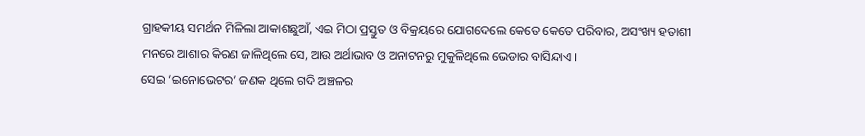ଗ୍ରାହକୀୟ ସମର୍ଥନ ମିଳିଲା ଆକାଶଛୁଆଁ, ଏଇ ମିଠା ପ୍ରସ୍ତୁତ ଓ ବିକ୍ରୟରେ ଯୋଗଦେଲେ କେତେ କେତେ ପରିବାର, ଅସଂଖ୍ୟ ହତାଶୀ ମନରେ ଆଶାର କିରଣ ଜାଳିଥିଲେ ସେ, ଆଉ ଅର୍ଥାଭାବ ଓ ଅନାଟନରୁ ମୁକୁଳିଥିଲେ ଭେଡାର ବାସିନ୍ଦାଏ ।
ସେଇ ‘ଇନୋଭେଟର’ ଜଣକ ଥିଲେ ଗଦି ଅଞ୍ଚଳର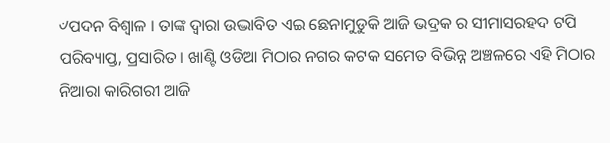୰ପଦନ ବିଶ୍ୱାଳ । ତାଙ୍କ ଦ୍ଵାରା ଉଦ୍ଭାବିତ ଏଇ ଛେନାମୁଡୁକି ଆଜି ଭଦ୍ରକ ର ସୀମାସରହଦ ଟପି ପରିବ୍ୟାପ୍ତ, ପ୍ରସାରିତ । ଖାଣ୍ଟି ଓଡିଆ ମିଠାର ନଗର କଟକ ସମେତ ବିଭିନ୍ନ ଅଞ୍ଚଳରେ ଏହି ମିଠାର ନିଆରା କାରିଗରୀ ଆଜି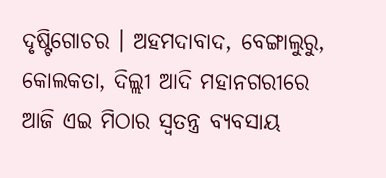ଦୃଷ୍ଟିଗୋଚର । ଅହମଦାବାଦ, ବେଙ୍ଗାଲୁରୁ, କୋଲକତା, ଦିଲ୍ଲୀ ଆଦି ମହାନଗରୀରେ ଆଜି ଏଇ ମିଠାର ସ୍ବତନ୍ତ୍ର ବ୍ୟବସାୟ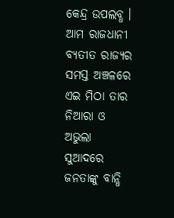କେନ୍ଦ୍ର ଉପଲବ୍ଧ । ଆମ ରାଜଧାନୀ ବ୍ୟତୀତ ରାଜ୍ୟର ସମସ୍ତ ଅଞ୍ଚଳରେ ଏଇ ମିଠା ତାର ନିଆରା ଓ ଅଭୁଲା ସୁଆଦରେ ଜନତାଙ୍କୁ ବାନ୍ଧି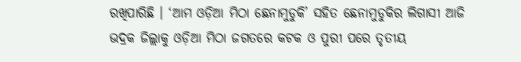ରଖିପାରିଛି । ‘ଆମ ଓଡ଼ିଆ ମିଠା ଛେନାମୁଡୁକି’ ସହିତ ଛେନାମୁଡୁକିର ଲିଗାସୀ ଆଜି ଭଦ୍ରକ ଜିଲ୍ଲାକୁ ଓଡ଼ିଆ ମିଠା ଜଗତରେ କଟକ ଓ ପୁରୀ ପରେ ତୃତୀୟ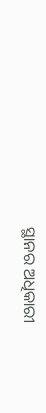ସ୍ଥାନର ଅଧିକାରୀ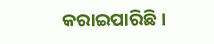କରାଇପାରିଛି ।